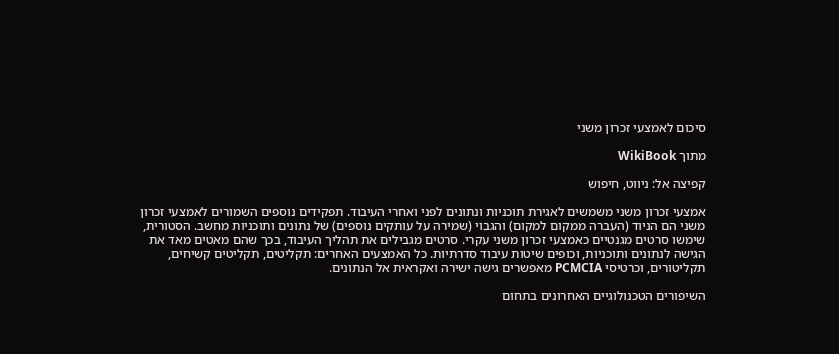סיכום לאמצעי זכרון משני

מתוך WikiBook

קפיצה אל: ניווט, חיפוש

אמצעי זכרון משני משמשים לאגירת תוכניות ונתונים לפני ואחרי העיבוד. תפקידים נוספים השמורים לאמצעי זכרון משני הם הניוד (העברה ממקום למקום) והגבוי (שמירה על עותקים נוספים) של נתונים ותוכניות מחשב. הסטורית, שימשו סרטים מגנטיים כאמצעי זכרון משני עקרי. סרטים מגבילים את תהליך העיבוד, בכך שהם מאטים מאד את הגישה לנתונים ותוכניות, וכופים שיטות עיבוד סדרתיות. כל האמצעים האחרים: תקליטים, תקליטים קשיחים, תקליטורים, וכרטיסי PCMCIA מאפשרים גישה ישירה ואקראית אל הנתונים.

השיפורים הטכנולוגיים האחרונים בתחום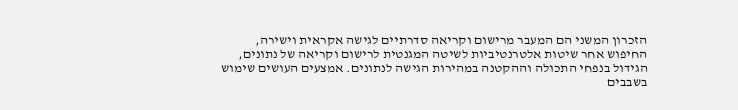הזכרון המשני הם המעבר מרישום וקריאה סדרתיים לגישה אקראית וישירה, החיפוש אחר שיטות אלטרנטיביות לשיטה המגנטית לרישום וקריאה של נתונים, הגידול בנפחי התכולה וההקטנה במהירות הגישה לנתונים. אמצעים העושים שימוש בשבבים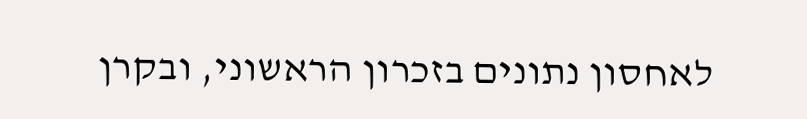לאחסון נתונים בזכרון הראשוני, ובקרן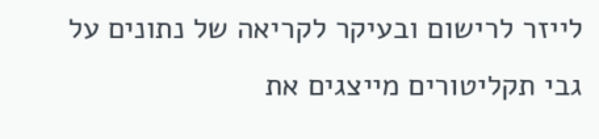לייזר לרישום ובעיקר לקריאה של נתונים על גבי תקליטורים מייצגים את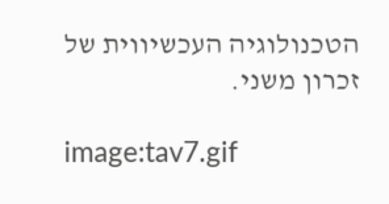הטכנולוגיה העכשיווית של זכרון משני.

image:tav7.gif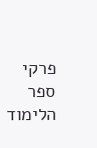פרקי ספר הלימוד